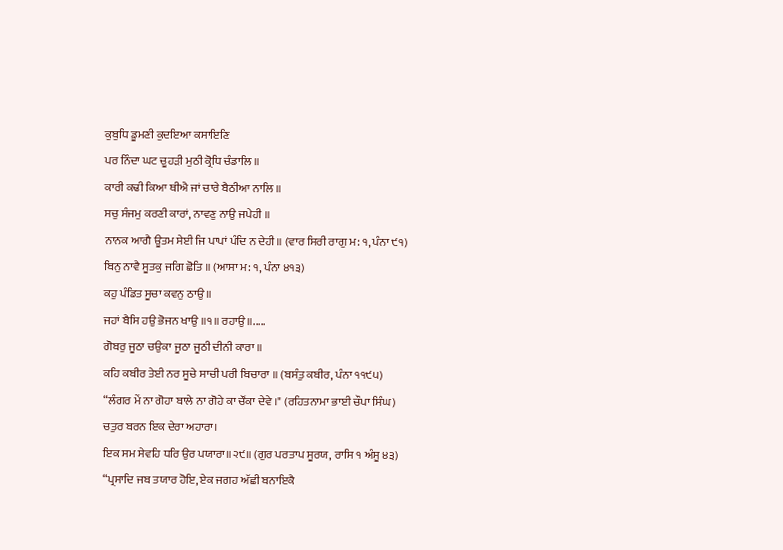ਕੁਬੁਧਿ ਡੂਮਣੀ ਕੁਦਇਆ ਕਸਾਇਣਿ
ਪਰ ਨਿੰਦਾ ਘਟ ਚੂਹੜੀ ਮੁਠੀ ਕ੍ਰੋਧਿ ਚੰਡਾਲਿ ॥
ਕਾਰੀ ਕਢੀ ਕਿਆ ਥੀਐ ਜਾਂ ਚਾਰੇ ਬੈਠੀਆ ਨਾਲਿ ॥
ਸਚੁ ਸੰਜਮੁ ਕਰਣੀ ਕਾਰਾਂ, ਨਾਵਣੁ ਨਾਉ ਜਪੇਹੀ ॥
ਨਾਨਕ ਆਗੈ ਊਤਮ ਸੇਈ ਜਿ ਪਾਪਾਂ ਪੰਦਿ ਨ ਦੇਹੀ॥ (ਵਾਰ ਸਿਰੀ ਰਾਗੁ ਮ: ੧, ਪੰਨਾ ੯੧)
ਬਿਨੁ ਨਾਵੈ ਸੂਤਕੁ ਜਗਿ ਛੋਤਿ ॥ (ਆਸਾ ਮ: ੧, ਪੰਨਾ ੪੧੩)
ਕਹੁ ਪੰਡਿਤ ਸੂਚਾ ਕਵਨੁ ਠਾਉ ॥
ਜਹਾਂ ਬੈਸਿ ਹਉ ਭੋਜਨ ਖਾਉ ॥੧॥ ਰਹਾਉ ॥.....
ਗੋਬਰੁ ਜੂਠਾ ਚਉਕਾ ਜੂਠਾ ਜੂਠੀ ਦੀਨੀ ਕਾਰਾ ॥
ਕਹਿ ਕਬੀਰ ਤੇਈ ਨਰ ਸੂਚੇ ਸਾਚੀ ਪਰੀ ਬਿਚਾਰਾ ॥ (ਬਸੰਤੁ ਕਬੀਰ, ਪੰਨਾ ੧੧੯੫)
“ਲੰਗਰ ਮੇਂ ਨਾ ਗੋਹਾ ਬਾਲੇ ਨਾ ਗੋਹੇ ਕਾ ਚੌਂਕਾ ਦੇਵੇ ।" (ਰਹਿਤਨਾਮਾ ਭਾਈ ਚੌਪਾ ਸਿੰਘ)
ਚਤੁਰ ਬਰਨ ਇਕ ਦੇਰਾ ਅਹਾਰਾ।
ਇਕ ਸਮ ਸੇਵਹਿ ਧਰਿ ਉਰ ਪਯਾਰਾ॥੨੯॥ (ਗੁਰ ਪਰਤਾਪ ਸੂਰਯ, ਰਾਸਿ ੧ ਅੰਸੂ ੪੩)
“ਪ੍ਰਸਾਦਿ ਜਬ ਤਯਾਰ ਹੋਇ, ਏਕ ਜਗਹ ਅੱਛੀ ਬਨਾਇਕੈ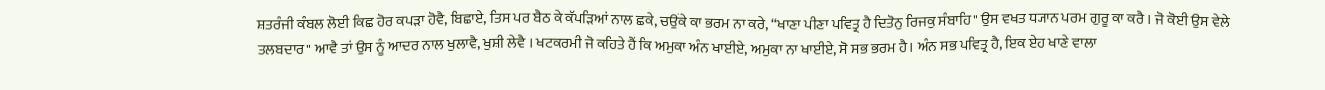ਸ਼ਤਰੰਜੀ ਕੰਬਲ ਲੋਈ ਕਿਛ ਹੋਰ ਕਪੜਾ ਹੋਵੈ, ਬਿਛਾਏ, ਤਿਸ ਪਰ ਬੈਠ ਕੇ ਕੱਪੜਿਆਂ ਨਾਲ ਛਕੇ, ਚਉਂਕੇ ਕਾ ਭਰਮ ਨਾ ਕਰੇ, “ਖਾਣਾ ਪੀਣਾ ਪਵਿਤ੍ਰ ਹੈ ਦਿਤੋਨੁ ਰਿਜਕੁ ਸੰਬਾਹਿ" ਉਸ ਵਖਤ ਧ੍ਯਾਨ ਪਰਮ ਗੁਰੂ ਕਾ ਕਰੈ । ਜੋ ਕੋਈ ਉਸ ਵੇਲੇ ਤਲਬਦਾਰ" ਆਵੈ ਤਾਂ ਉਸ ਨੂੰ ਆਦਰ ਨਾਲ ਖੁਲਾਵੈ, ਖੁਸ਼ੀ ਲੇਵੈ । ਖਟਕਰਮੀ ਜੋ ਕਹਿਤੇ ਹੈਂ ਕਿ ਅਮੁਕਾ ਅੰਨ ਖਾਈਏ, ਅਮੁਕਾ ਨਾ ਖਾਈਏ, ਸੋ ਸਭ ਭਰਮ ਹੈ। ਅੰਨ ਸਭ ਪਵਿਤ੍ਰ ਹੈ, ਇਕ ਏਹ ਖਾਣੇ ਵਾਲਾ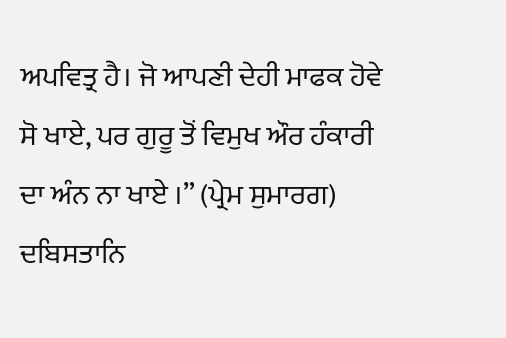ਅਪਵਿਤ੍ਰ ਹੈ। ਜੋ ਆਪਣੀ ਦੇਹੀ ਮਾਫਕ ਹੋਵੇ ਸੋ ਖਾਏ, ਪਰ ਗੁਰੂ ਤੋਂ ਵਿਮੁਖ ਔਰ ਹੰਕਾਰੀ ਦਾ ਅੰਨ ਨਾ ਖਾਏ ।” (ਪ੍ਰੇਮ ਸੁਮਾਰਗ)
ਦਬਿਸਤਾਨਿ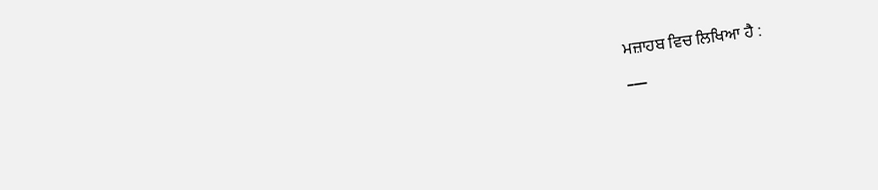ਮਜ਼ਾਹਬ ਵਿਚ ਲਿਖਿਆ ਹੈ :
___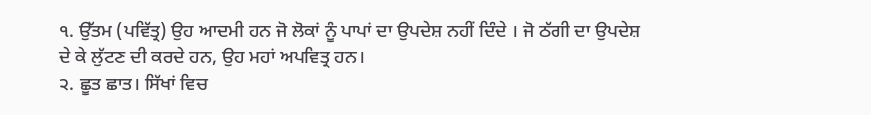੧. ਉੱਤਮ (ਪਵਿੱਤ੍ਰ) ਉਹ ਆਦਮੀ ਹਨ ਜੋ ਲੋਕਾਂ ਨੂੰ ਪਾਪਾਂ ਦਾ ਉਪਦੇਸ਼ ਨਹੀਂ ਦਿੰਦੇ । ਜੋ ਠੱਗੀ ਦਾ ਉਪਦੇਸ਼ ਦੇ ਕੇ ਲੁੱਟਣ ਦੀ ਕਰਦੇ ਹਨ, ਉਹ ਮਹਾਂ ਅਪਵਿਤ੍ਰ ਹਨ।
੨. ਛੂਤ ਛਾਤ। ਸਿੱਖਾਂ ਵਿਚ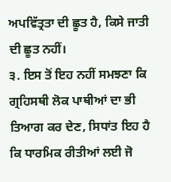ਅਪਵਿੱਤ੍ਰਤਾ ਦੀ ਛੂਤ ਹੈ, ਕਿਸੇ ਜਾਤੀ ਦੀ ਛੂਤ ਨਹੀਂ।
੩. ਇਸ ਤੋਂ ਇਹ ਨਹੀਂ ਸਮਝਣਾ ਕਿ ਗ੍ਰਹਿਸਥੀ ਲੋਕ ਪਾਥੀਆਂ ਦਾ ਭੀ ਤਿਆਗ ਕਰ ਦੇਣ, ਸਿਧਾਂਤ ਇਹ ਹੈ ਕਿ ਧਾਰਮਿਕ ਰੀਤੀਆਂ ਲਈ ਜੋ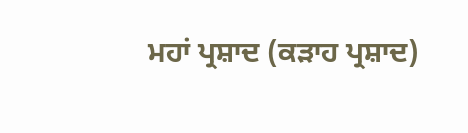ਮਹਾਂ ਪ੍ਰਸ਼ਾਦ (ਕੜਾਹ ਪ੍ਰਸ਼ਾਦ)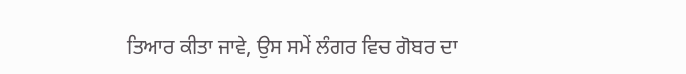ਤਿਆਰ ਕੀਤਾ ਜਾਵੇ, ਉਸ ਸਮੇਂ ਲੰਗਰ ਵਿਚ ਗੋਬਰ ਦਾ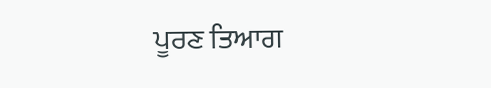ਪੂਰਣ ਤਿਆਗ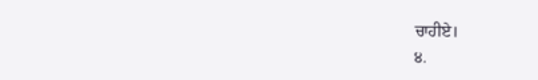ਚਾਹੀਏ।
੪.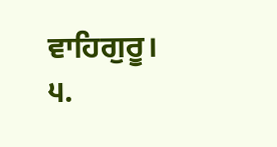ਵਾਹਿਗੁਰੂ।
੫.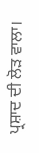ਪ੍ਰਸ਼ਾਦ ਦੀ ਲੋੜ ਵਾਲਾ।